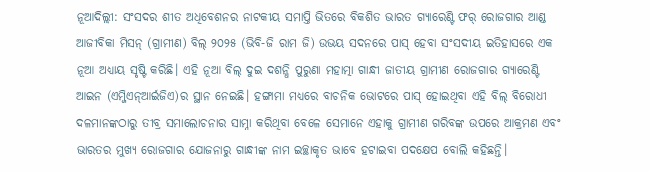ନୂଆଦିଲ୍ଲୀ: ସଂସଦର ଶୀତ ଅଧିବେଶନର ନାଟକୀୟ ସମାପ୍ତି ଭିତରେ ବିକଶିତ ଭାରତ ଗ୍ୟାରେଣ୍ଟି ଫର୍ ରୋଜଗାର ଆଣ୍ଡ ଆଜୀବିକା ମିସନ୍ (ଗ୍ରାମୀଣ) ବିଲ୍ ୨୦୨୫ (ଭିବି-ଜି ରାମ ଜି) ଉଭୟ ସଦନରେ ପାସ୍ ହେବା ସଂସଦୀୟ ଇତିହାସରେ ଏକ ନୂଆ ଅଧ୍ୟାୟ ସୃଷ୍ଟି କରିଛି। ଏହି ନୂଆ ବିଲ୍ ଦୁଇ ଦଶନ୍ଧି ପୁରୁଣା ମହାତ୍ମା ଗାନ୍ଧୀ ଜାତୀୟ ଗ୍ରାମୀଣ ରୋଜଗାର ଗ୍ୟାରେଣ୍ଟି ଆଇନ (ଏମ୍ଜିଏନ୍ଆର୍ଇଜିଏ)ର ସ୍ଥାନ ନେଇଛି। ହଙ୍ଗାମା ମଧ୍ୟରେ ବାଚନିକ ଭୋଟରେ ପାସ୍ ହୋଇଥିବା ଏହି ବିଲ୍ ବିରୋଧୀ ଦଳମାନଙ୍କଠାରୁ ତୀବ୍ର ସମାଲୋଚନାର ସାମ୍ନା କରିଥିବା ବେଳେ ସେମାନେ ଏହାକୁ ଗ୍ରାମୀଣ ଗରିବଙ୍କ ଉପରେ ଆକ୍ରମଣ ଏବଂ ଭାରତର ମୁଖ୍ୟ ରୋଜଗାର ଯୋଜନାରୁ ଗାନ୍ଧୀଙ୍କ ନାମ ଇଚ୍ଛାକୃତ ଭାବେ ହଟାଇବା ପଦକ୍ଷେପ ବୋଲି କହିଛନ୍ତି।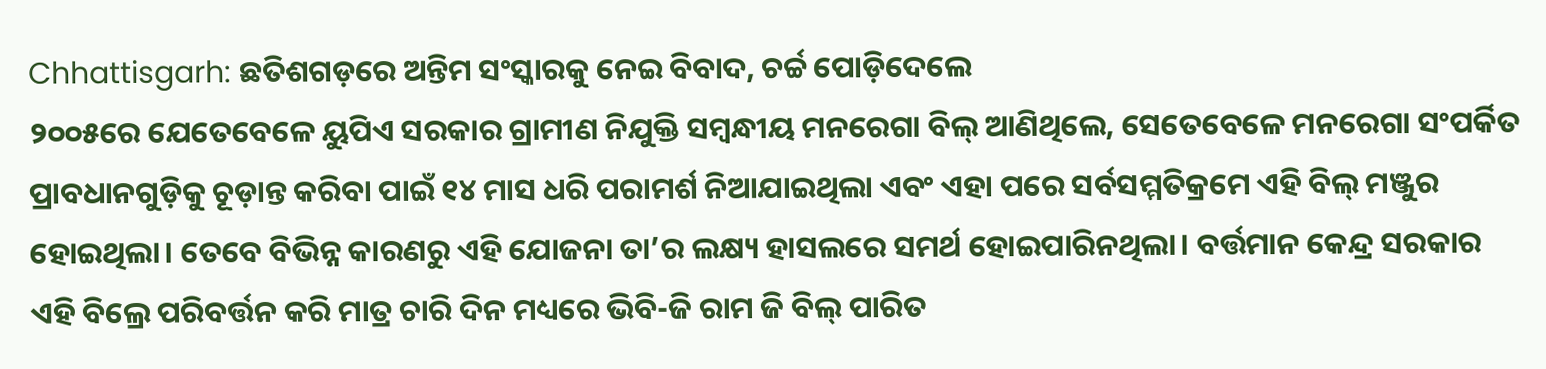Chhattisgarh: ଛତିଶଗଡ଼ରେ ଅନ୍ତିମ ସଂସ୍କାରକୁ ନେଇ ବିବାଦ, ଚର୍ଚ୍ଚ ପୋଡ଼ିଦେଲେ
୨୦୦୫ରେ ଯେତେବେଳେ ୟୁପିଏ ସରକାର ଗ୍ରାମୀଣ ନିଯୁକ୍ତି ସମ୍ବନ୍ଧୀୟ ମନରେଗା ବିଲ୍ ଆଣିଥିଲେ, ସେତେବେଳେ ମନରେଗା ସଂପର୍କିତ ପ୍ରାବଧାନଗୁଡ଼ିକୁ ଚୂଡ଼ାନ୍ତ କରିବା ପାଇଁ ୧୪ ମାସ ଧରି ପରାମର୍ଶ ନିଆଯାଇଥିଲା ଏବଂ ଏହା ପରେ ସର୍ବସମ୍ମତିକ୍ରମେ ଏହି ବିଲ୍ ମଞ୍ଜୁର ହୋଇଥିଲା। ତେବେ ବିଭିନ୍ନ କାରଣରୁ ଏହି ଯୋଜନା ତା’ର ଲକ୍ଷ୍ୟ ହାସଲରେ ସମର୍ଥ ହୋଇପାରିନଥିଲା। ବର୍ତ୍ତମାନ କେନ୍ଦ୍ର ସରକାର ଏହି ବିଲ୍ରେ ପରିବର୍ତ୍ତନ କରି ମାତ୍ର ଚାରି ଦିନ ମଧ୍ୟରେ ଭିବି-ଜି ରାମ ଜି ବିଲ୍ ପାରିତ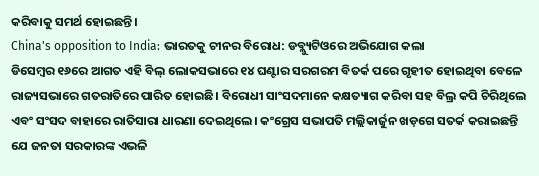କରିବାକୁ ସମର୍ଥ ହୋଇଛନ୍ତି।
China's opposition to India: ଭାରତକୁ ଚୀନର ବିରୋଧ: ଡବ୍ଲ୍ୟୁଟିଓରେ ଅଭିଯୋଗ କଲା
ଡିସେମ୍ବର ୧୬ରେ ଆଗତ ଏହି ବିଲ୍ ଲୋକସଭାରେ ୧୪ ଘଣ୍ଟାର ସରଗରମ ବିତର୍କ ପରେ ଗୃହୀତ ହୋଇଥିବା ବେଳେ ରାଜ୍ୟସଭାରେ ଗତରାତିରେ ପାରିତ ହୋଇଛି। ବିରୋଧୀ ସାଂସଦମାନେ କକ୍ଷତ୍ୟାଗ କରିବା ସହ ବିଲ୍ର କପି ଚିରିଥିଲେ ଏବଂ ସଂସଦ ବାହାରେ ରାତିସାରା ଧାରଣା ଦେଇଥିଲେ। କଂଗ୍ରେସ ସଭାପତି ମଲ୍ଲିକାର୍ଜୁନ ଖଡ଼ଗେ ସତର୍କ କରାଇଛନ୍ତି ଯେ ଜନତା ସରକାରଙ୍କ ଏଭଳି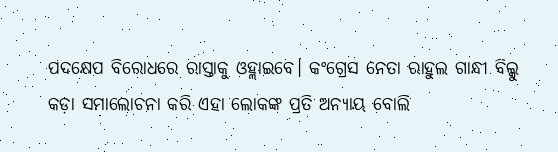ପଦକ୍ଷେପ ବିରୋଧରେ ରାସ୍ତାକୁ ଓହ୍ଲାଇବେ। କଂଗ୍ରେସ ନେତା ରାହୁଲ ଗାନ୍ଧୀ ବିଲ୍କୁ କଡ଼ା ସମାଲୋଚନା କରି ଏହା ଲୋକଙ୍କ ପ୍ରତି ଅନ୍ୟାୟ ବୋଲି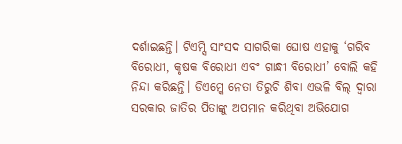ଦର୍ଶାଇଛନ୍ତି। ଟିଏମ୍ସି ସାଂସଦ ସାଗରିକା ଘୋଷ ଏହାକୁ ‘ଗରିବ ବିରୋଧୀ, କୃଷକ ବିରୋଧୀ ଏବଂ ଗାନ୍ଧୀ ବିରୋଧୀ’ ବୋଲି କହି ନିନ୍ଦା କରିଛନ୍ତି। ଡିଏମ୍କେ ନେତା ତିରୁଚି ଶିବା ଏଭଳି ବିଲ୍ ଦ୍ବାରା ସରକାର ଜାତିର ପିତାଙ୍କୁ ଅପମାନ କରିଥିବା ଅଭିଯୋଗ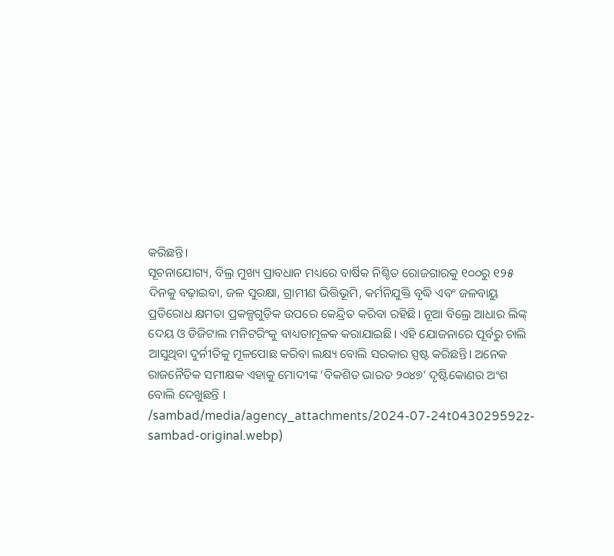କରିଛନ୍ତି।
ସୂଚନାଯୋଗ୍ୟ, ବିଲ୍ର ମୁଖ୍ୟ ପ୍ରାବଧାନ ମଧ୍ୟରେ ବାର୍ଷିକ ନିଶ୍ଚିତ ରୋଜଗାରକୁ ୧୦୦ରୁ ୧୨୫ ଦିନକୁ ବଢ଼ାଇବା, ଜଳ ସୁରକ୍ଷା, ଗ୍ରାମୀଣ ଭିତ୍ତିଭୂମି, କର୍ମନିଯୁକ୍ତି ବୃଦ୍ଧି ଏବଂ ଜଳବାୟୁ ପ୍ରତିରୋଧ କ୍ଷମତା ପ୍ରକଳ୍ପଗୁଡ଼ିକ ଉପରେ କେନ୍ଦ୍ରିତ କରିବା ରହିଛି। ନୂଆ ବିଲ୍ରେ ଆଧାର ଲିଙ୍କ୍ ଦେୟ ଓ ଡିଜିଟାଲ ମନିଟରିଂକୁ ବାଧ୍ୟତାମୂଳକ କରାଯାଇଛି। ଏହି ଯୋଜନାରେ ପୂର୍ବରୁ ଚାଲି ଆସୁଥିବା ଦୁର୍ନୀତିକୁ ମୂଳପୋଛ କରିବା ଲକ୍ଷ୍ୟ ବୋଲି ସରକାର ସ୍ପଷ୍ଟ କରିଛନ୍ତି। ଅନେକ ରାଜନୈତିକ ସମୀକ୍ଷକ ଏହାକୁ ମୋଦୀଙ୍କ ‘ବିକଶିତ ଭାରତ ୨୦୪୭’ ଦୃଷ୍ଟିକୋଣର ଅଂଶ ବୋଲି ଦେଖୁଛନ୍ତି ।
/sambad/media/agency_attachments/2024-07-24t043029592z-sambad-original.webp)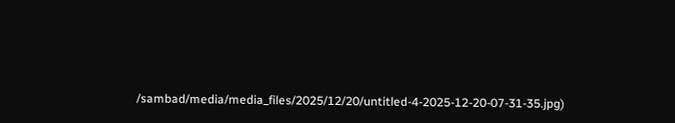/sambad/media/media_files/2025/12/20/untitled-4-2025-12-20-07-31-35.jpg)